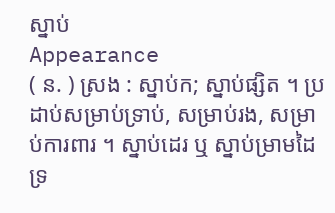ស្នាប់
Appearance
( ន. ) ស្រង : ស្នាប់ក; ស្នាប់ផ្សិត ។ ប្រដាប់សម្រាប់ទ្រាប់, សម្រាប់រង, សម្រាប់ការពារ ។ ស្នាប់ដេរ ឬ ស្នាប់ម្រាមដៃ ទ្រ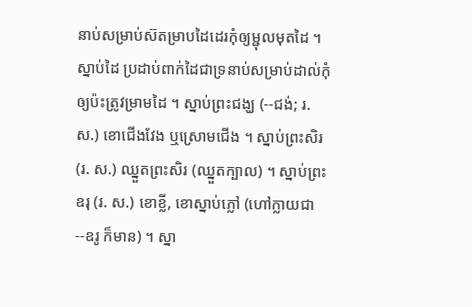នាប់សម្រាប់ស៊តម្រាបដៃដេរកុំឲ្យម្ជុលមុតដៃ ។ ស្នាប់ដៃ ប្រដាប់ពាក់ដៃជាទ្រនាប់សម្រាប់ដាល់កុំឲ្យប៉ះត្រូវម្រាមដៃ ។ ស្នាប់ព្រះជង្ឃ (--ជង់; រ. ស.) ខោជើងវែង ឬស្រោមជើង ។ ស្នាប់ព្រះសិរ (រ. ស.) ឈ្នួតព្រះសិរ (ឈ្នួតក្បាល) ។ ស្នាប់ព្រះឧរុ (រ. ស.) ខោខ្លី, ខោស្នាប់ភ្លៅ (ហៅក្លាយជា --ឧរូ ក៏មាន) ។ ស្នា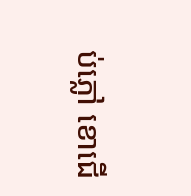ប់ភ្លៅ ខោជើ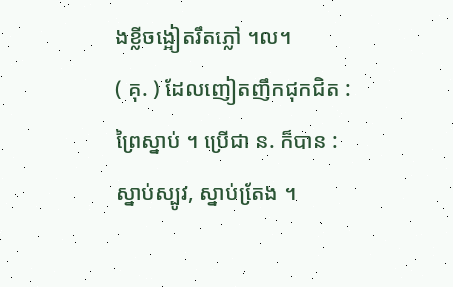ងខ្លីចង្អៀតរឹតភ្លៅ ។ល។
( គុ. ) ដែលញៀតញឹកជុកជិត : ព្រៃស្នាប់ ។ ប្រើជា ន. ក៏បាន : ស្នាប់ស្បូវ, ស្នាប់តែ្រង ។